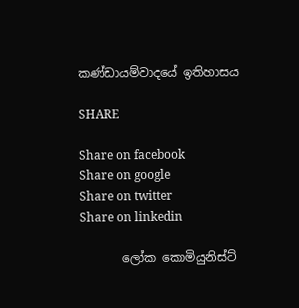කණ්ඩායම්වාදයේ ඉතිහාසය

SHARE

Share on facebook
Share on google
Share on twitter
Share on linkedin

       ලෝක කොමියුනිස්ට්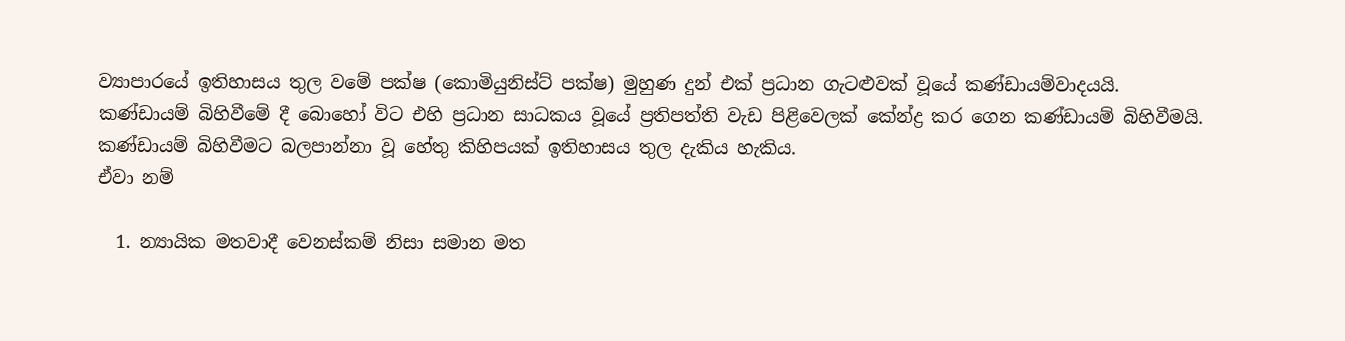ව්‍යාපාරයේ ඉතිහාසය තුල වමේ පක්ෂ (කොමියුනිස්ට් පක්ෂ) මුහුණ දුන් එක් ප්‍රධාන ගැටළුවක් වූයේ කණ්ඩායම්වාදයයි. කණ්ඩායම් බිහිවීමේ දී බොහෝ විට එහි ප්‍රධාන සාධකය වූයේ ප්‍රතිපත්ති වැඩ පිළිවෙලක් කේන්ද්‍ර කර ගෙන කණ්ඩායම් බිහිවීමයි. කණ්ඩායම් බිහිවීමට බලපාන්නා වූ හේතු කිහිපයක් ඉතිහාසය තුල දැකිය හැකිය.
ඒවා නම්

  1. න්‍යායික මතවාදී වෙනස්කම් නිසා සමාන මත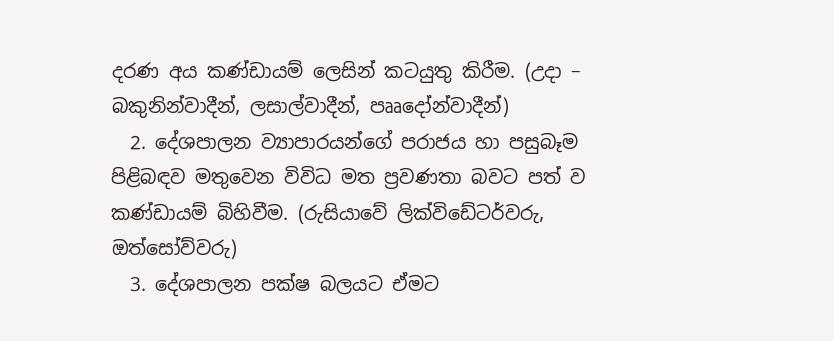දරණ අය කණ්ඩායම් ලෙසින් කටයුතු කිරීම. (උදා – බකුනින්වාදීන්, ලසාල්වාදීන්, පෲදෝන්වාදීන්)
  2. දේශපාලන ව්‍යාපාරයන්ගේ පරාජය හා පසුබෑම පිළිබඳව මතුවෙන විවිධ මත ප්‍රවණතා බවට පත් ව කණ්ඩායම් බිහිවීම. (රුසියාවේ ලික්විඩේටර්වරු, ඔත්සෝව්වරු)
  3. දේශපාලන පක්ෂ බලයට ඒමට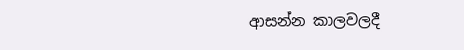ආසන්න කාලවලදී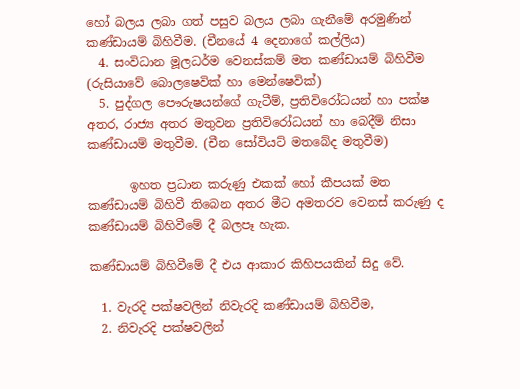හෝ බලය ලබා ගත් පසුව බලය ලබා ගැනීමේ අරමුණින් කණ්ඩායම් බිහිවීම. (චීනයේ 4 දෙනාගේ කල්ලිය)
  4. සංවිධාන මූලධර්ම වෙනස්කම් මත කණ්ඩායම් බිහිවීම (රුසියාවේ බොලෂෙවික් හා මෙන්ෂෙවික්)
  5. පුද්ගල පෞරුෂයන්ගේ ගැටීම්, ප්‍රතිවිරෝධයන් හා පක්ෂ අතර, රාජ්‍ය අතර මතුවන ප්‍රතිවිරෝධයන් හා බෙදීම් නිසා කණ්ඩායම් මතුවීම. (චීන සෝවියට් මතබේද මතුවීම)

       ඉහත ප්‍රධාන කරුණු එකක් හෝ කීපයක් මත කණ්ඩායම් බිහිවී තිබෙන අතර මීට අමතරව වෙනස් කරුණු ද කණ්ඩායම් බිහිවීමේ දී බලපෑ හැක.

කණ්ඩායම් බිහිවීමේ දී එය ආකාර කිහිපයකින් සිදු වේ.

  1. වැරදි පක්ෂවලින් නිවැරදි කණ්ඩායම් බිහිවීම,
  2. නිවැරදි පක්ෂවලින්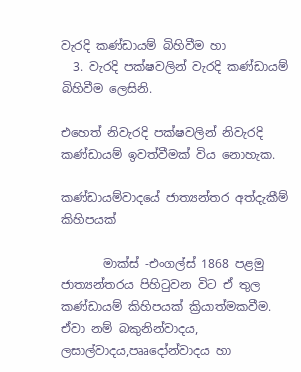වැරදි කණ්ඩායම් බිහිවීම හා
  3. වැරදි පක්ෂවලින් වැරදි කණ්ඩායම් බිහිවීම ලෙසිනි.

එහෙත් නිවැරදි පක්ෂවලින් නිවැරදි කණ්ඩායම් ඉවත්වීමක් විය නොහැක.

කණ්ඩායම්වාදයේ ජාත්‍යන්තර අත්දැකීම් කිහිපයක්

       මාක්ස් -එංගල්ස් 1868 පළමු ජාත්‍යන්තරය පිහිටුවන විට ඒ තුල කණ්ඩායම් කිහිපයක් ක්‍රියාත්මකවීම.
ඒවා නම් බකුනින්වාදය, ලසාල්වාදය,පෲදෝන්වාදය හා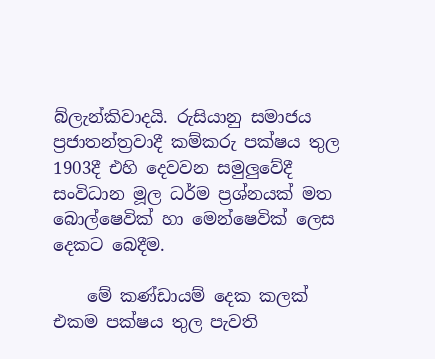බ්ලැන්කිවාදයි. රුසියානු සමාජය ප්‍රජාතන්ත්‍රවාදී කම්කරු පක්ෂය තුල 1903දී එහි දෙවවන සමුලුවේදී සංවිධාන මූල ධර්ම ප්‍රශ්නයක් මත බොල්ෂෙවික් හා මෙන්ෂෙවික් ලෙස දෙකට බෙදීම.

    මේ කණ්ඩායම් දෙක කලක් එකම පක්ෂය තුල පැවති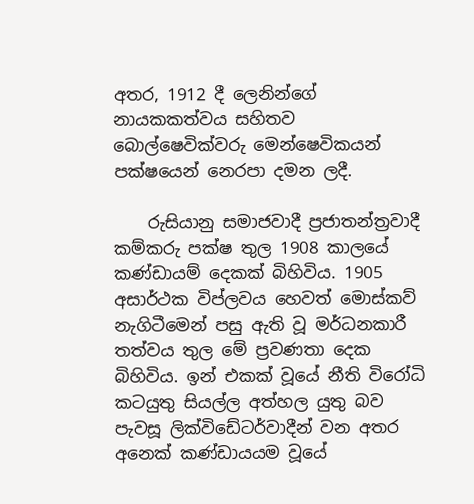අතර, 1912 දී ලෙනින්ගේ නායකකත්වය සහිතව බොල්ෂෙවික්වරු මෙන්ෂෙවිකයන් පක්ෂයෙන් නෙරපා දමන ලදී.

    රුසියානු සමාජවාදී ප්‍රජාතන්ත්‍රවාදී කම්කරු පක්ෂ තුල 1908 කාලයේ කණ්ඩායම් දෙකක් බිහිවිය. 1905 අසාර්ථක විප්ලවය හෙවත් මොස්කව් නැගිටීමෙන් පසු ඇති වූ මර්ධනකාරී තත්වය තුල මේ ප්‍රවණතා දෙක බිහිවිය. ඉන් එකක් වූයේ නීති විරෝධි කටයුතු සියල්ල අත්හල යුතු බව පැවසූ ලික්විඩේටර්වාදීන් වන අතර අනෙක් කණ්ඩායයම වූයේ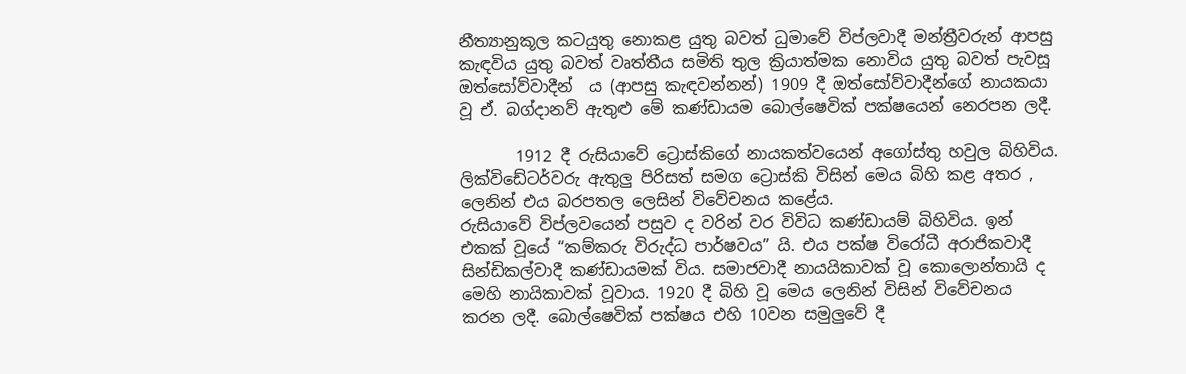නීත්‍යානුකූල කටයුතු නොකළ යුතු බවත් ධුමාවේ විප්ලවාදී මන්ත්‍රීවරුන් ආපසු කැඳවිය යුතු බවත් වෘත්තීය සමිති තුල ක්‍රියාත්මක නොවිය යුතු බවත් පැවසූ ඔත්සෝව්වාදීන්  ය (ආපසු කැඳවන්නන්) 1909 දී ඔත්සෝව්වාදීන්ගේ නායකයා වූ ඒ. බග්දානව් ඇතුළු මේ කණ්ඩායම බොල්ෂෙවික් පක්ෂයෙන් නෙරපන ලදී.

       1912 දී රුසියාවේ ට්‍රොස්කිගේ නායකත්වයෙන් අගෝස්තු හවුල බිහිවිය. ලික්විඩේටර්වරු ඇතුලු පිරිසත් සමග ට්‍රොස්කි විසින් මෙය බිහි කළ අතර , ලෙනින් එය බරපතල ලෙසින් විවේචනය කළේය.
රුසියාවේ විප්ලවයෙන් පසුව ද වරින් වර විවිධ කණ්ඩායම් බිහිවිය. ඉන් එකක් වූයේ “කම්කරු විරුද්ධ පාර්ෂවය” යි. එය පක්ෂ විරෝධී අරාජිකවාදී සින්ඩිකල්වාදී කණ්ඩායමක් විය. සමාජවාදී නායයිකාවක් වූ කොලොන්තායි ද මෙහි නායිකාවක් වූවාය. 1920 දී බිහි වූ මෙය ලෙනින් විසින් විවේචනය කරන ලදී. බොල්ෂෙවික් පක්ෂය එහි 10වන සමුලුවේ දී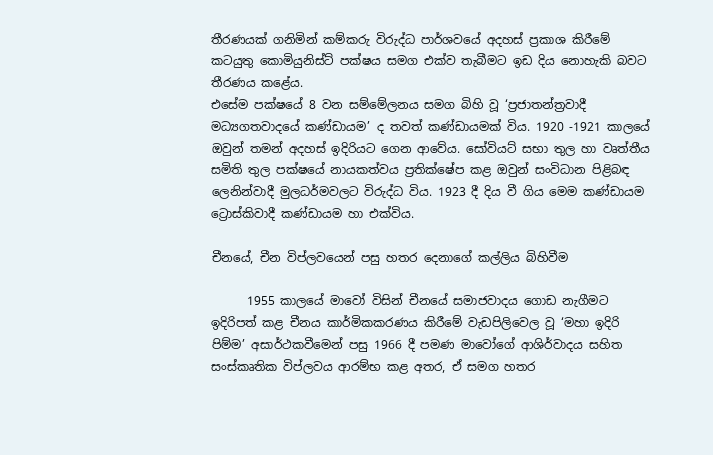තීරණයක් ගනිමින් කම්කරු විරුද්ධ පාර්ශවයේ අදහස් ප්‍රකාශ කිරීමේ කටයුතු කොමියුනිස්ට් පක්ෂය සමග එක්ව තැබීමට ඉඩ දිය නොහැකි බවට තීරණය කළේය.
එසේම පක්ෂයේ 8 වන සම්මේලනය සමග බිහි වූ ‘ප්‍රජාතන්ත්‍රවාදී මධ්‍යගතවාදයේ කණ්ඩායම’ ද තවත් කණ්ඩායමක් විය. 1920 -1921 කාලයේ ඔවුන් තමන් අදහස් ඉදිරියට ගෙන ආවේය. සෝවියට් සභා තුල හා වෘත්තීය සමිති තුල පක්ෂයේ නායකත්වය ප්‍රතික්ෂේප කළ ඔවුන් සංවිධාන පිළිබඳ ලෙනින්වාදී මුලධර්මවලට විරුද්ධ විය. 1923 දී දිය වී ගිය මෙම කණ්ඩායම ට්‍රොස්කිවාදී කණ්ඩායම හා එක්විය.

චීනයේ, චීන විප්ලවයෙන් පසු හතර දෙනාගේ කල්ලිය බිහිවීම

      1955 කාලයේ මාවෝ විසින් චීනයේ සමාජවාදය ගොඩ නැගීමට ඉදිරිපත් කළ චීනය කාර්මිකකරණය කිරීමේ වැඩපිලිවෙල වූ ‘මහා ඉදිරි පිම්ම’ අසාර්ථකවීමෙන් පසු 1966 දී පමණ මාවෝගේ ආශිර්වාදය සහිත සංස්කෘතික විප්ලවය ආරම්භ කළ අතර, ඒ සමග හතර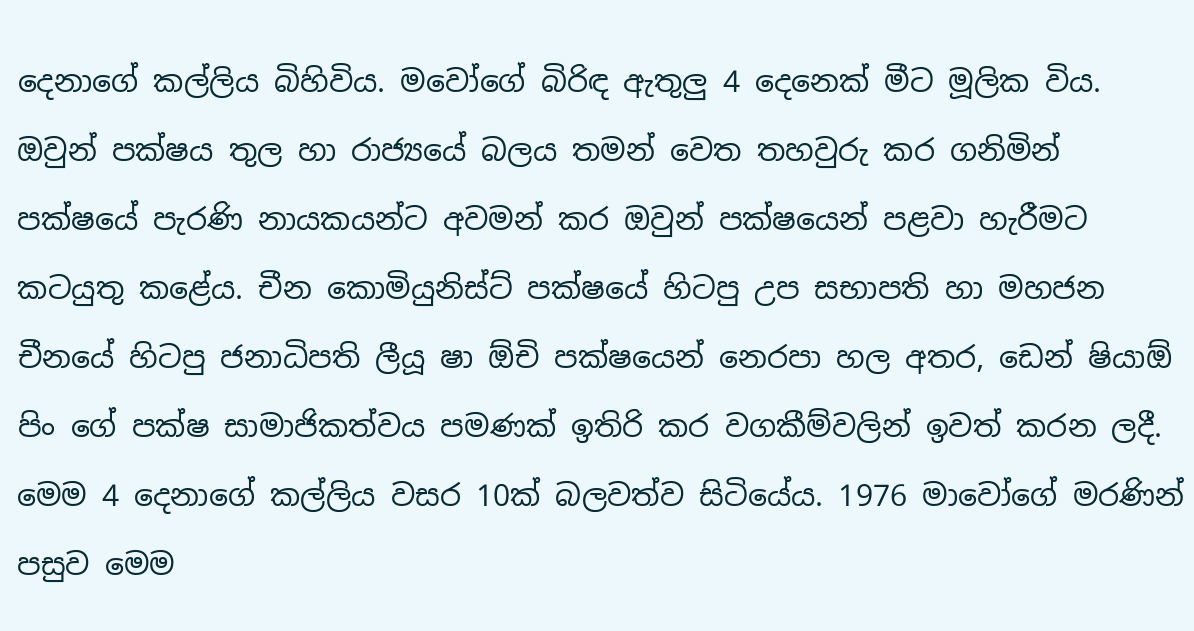දෙනාගේ කල්ලිය බිහිවිය. මවෝගේ බිරිඳ ඇතුලු 4 දෙනෙක් මීට මූලික විය. ඔවුන් පක්ෂය තුල හා රාජ්‍යයේ බලය තමන් වෙත තහවුරු කර ගනිමින් පක්ෂයේ පැරණි නායකයන්ට අවමන් කර ඔවුන් පක්ෂයෙන් පළවා හැරීමට කටයුතු කළේය. චීන කොමියුනිස්ට් පක්ෂයේ හිටපු උප සභාපති හා මහජන චීනයේ හිටපු ජනාධිපති ලීයූ ෂා ඕචි පක්ෂයෙන් නෙරපා හල අතර, ඩෙන් ෂියාඕ පිං ගේ පක්ෂ සාමාජිකත්වය පමණක් ඉතිරි කර වගකීම්වලින් ඉවත් කරන ලදී. මෙම 4 දෙනාගේ කල්ලිය වසර 10ක් බලවත්ව සිටියේය. 1976 මාවෝගේ මරණින් පසුව මෙම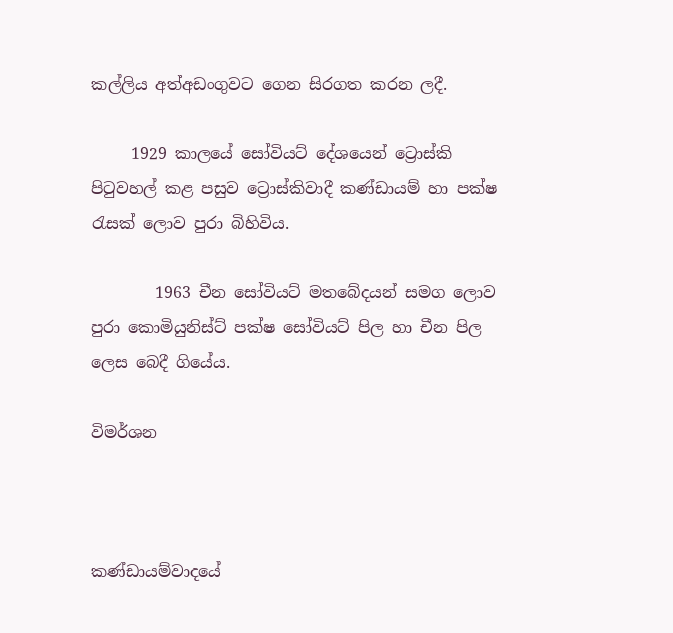කල්ලිය අත්අඩංගුවට ගෙන සිරගත කරන ලදී.

     1929 කාලයේ සෝවියට් දේශයෙන් ට්‍රොස්කි පිටුවහල් කළ පසුව ට්‍රොස්කිවාදී කණ්ඩායම් හා පක්ෂ රැසක් ලොව පුරා බිහිවිය.

        1963 චීන සෝවියට් මතබේදයන් සමග ලොව පුරා කොමියුනිස්ට් පක්ෂ සෝවියට් පිල හා චීන පිල ලෙස බෙදී ගියේය.

විමර්ශන



කණ්ඩායම්වාදයේ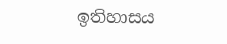ඉතිහාසය